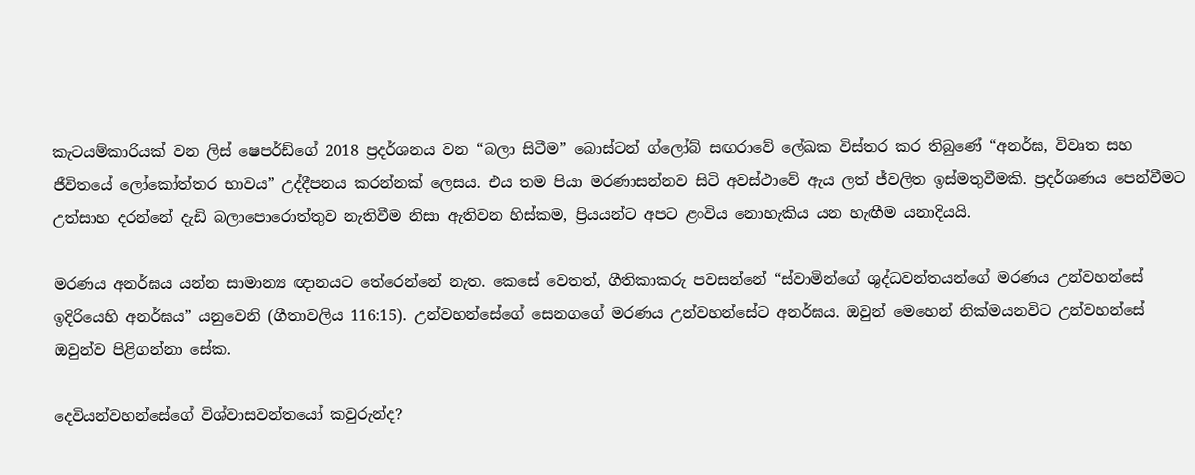කැටයම්කාරියක් වන ලිස් ෂෙපර්ඩ්ගේ 2018 ප්‍රදර්ශනය වන “බලා සිටීම” බොස්ටන් ග්ලෝබ් සඟරාවේ ලේඛක විස්තර කර තිබුණේ “අනර්ඝ, විවෘත සහ ජීවිතයේ ලෝකෝත්තර භාවය” උද්දීපනය කරන්නක් ලෙසය. එය තම පියා මරණාසන්නව සිටි අවස්ථාවේ ඇය ලත් ජ්වලිත ඉස්මතුවීමකි. ප්‍රදර්ශණය පෙන්වීමට උත්සාහ දරන්නේ දැඩි බලාපොරොත්තුව නැතිවීම නිසා ඇතිවන හිස්කම, ප්‍රියයන්ට අපට ළංවිය නොහැකිය යන හැඟීම යනාදියයි.

මරණය අනර්ඝය යන්න සාමාන්‍ය ඥානයට තේරෙන්නේ නැත. කෙසේ වෙතත්, ගීතිකාකරු පවසන්නේ “ස්වාමින්ගේ ශුද්ධවන්තයන්ගේ මරණය උන්වහන්සේ ඉදිරියෙහි අනර්ඝය” යනුවෙනි (ගීතාවලිය 116:15). උන්වහන්සේගේ සෙනගගේ මරණය උන්වහන්සේට අනර්ඝය. ඔවුන් මෙහෙන් නික්මයනවිට උන්වහන්සේ ඔවුන්ව පිළිගන්නා සේක.

දෙවියන්වහන්සේගේ විශ්වාසවන්තයෝ කවුරුන්ද?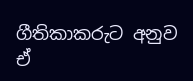ගීතිකාකරුට අනුව ඒ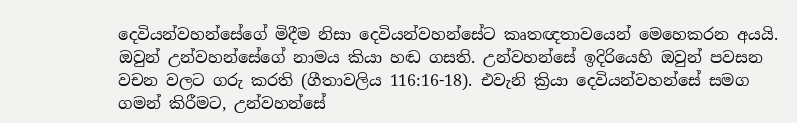දෙවියන්වහන්සේගේ මිදීම නිසා දෙවියන්වහන්සේට කෘතඥතාවයෙන් මෙහෙකරන අයයි. ඔවුන් උන්වහන්සේගේ නාමය කියා හඬ ගසති. උන්වහන්සේ ඉදිරියෙහි ඔවුන් පවසන වචන වලට ගරු කරති (ගීතාවලිය 116:16-18). එවැනි ක්‍රියා දෙවියන්වහන්සේ සමග ගමන් කිරීමට, උන්වහන්සේ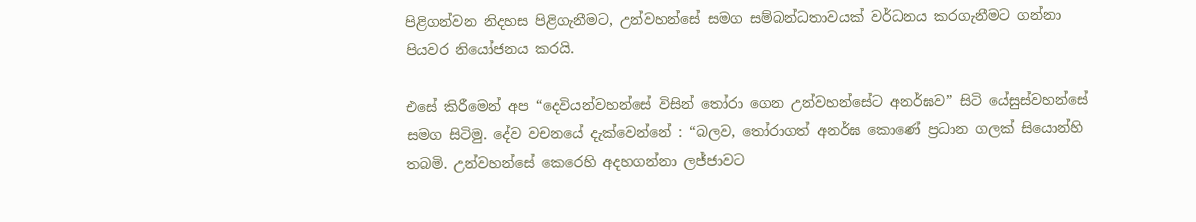පිළිගන්වන නිදහස පිළිගැනීමට, උන්වහන්සේ සමග සම්බන්ධතාවයක් වර්ධනය කරගැනීමට ගන්නා පියවර නියෝජනය කරයි.

එසේ කිරීමෙන් අප “දෙවියන්වහන්සේ විසින් තෝරා ගෙන උන්වහන්සේට අනර්ඝව” සිටි යේසුස්වහන්සේ සමග සිටිමු. දේව වචනයේ දැක්වෙන්නේ : “බලව, තෝරාගත් අනර්ඝ කොණේ ප්‍රධාන ගලක් සියොන්හි තබමි. උන්වහන්සේ කෙරෙහි අදහගන්නා ලජ්ජාවට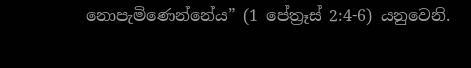නොපැමිණෙන්නේය” (1 පේත්‍රෑස් 2:4-6) යනුවෙනි.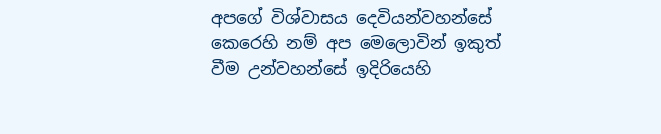අපගේ විශ්වාසය දෙවියන්වහන්සේ කෙරෙහි නම් අප මෙලොවින් ඉකුත් වීම උන්වහන්සේ ඉදිරියෙහි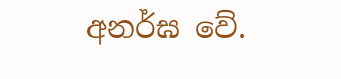අනර්ඝ වේ.